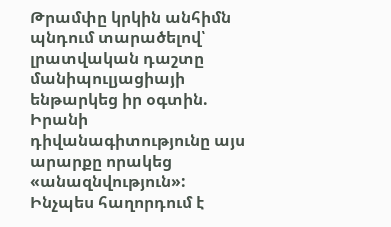Թրամփը կրկին անհիմն պնդում տարածելով՝ լրատվական դաշտը մանիպուլյացիայի ենթարկեց իր օգտին. Իրանի դիվանագիտությունը այս արարքը որակեց «անազնվություն»:
Ինչպես հաղորդում է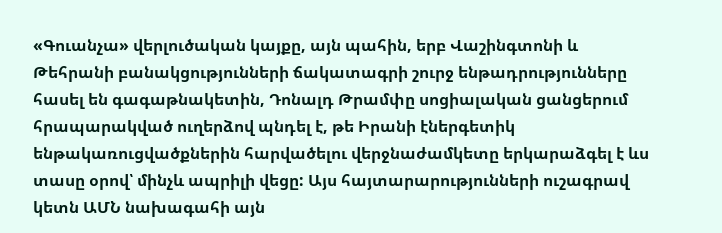«Գուանչա» վերլուծական կայքը, այն պահին, երբ Վաշինգտոնի և Թեհրանի բանակցությունների ճակատագրի շուրջ ենթադրությունները հասել են գագաթնակետին, Դոնալդ Թրամփը սոցիալական ցանցերում հրապարակված ուղերձով պնդել է, թե Իրանի էներգետիկ ենթակառուցվածքներին հարվածելու վերջնաժամկետը երկարաձգել է ևս տասը օրով՝ մինչև ապրիլի վեցը: Այս հայտարարությունների ուշագրավ կետն ԱՄՆ նախագահի այն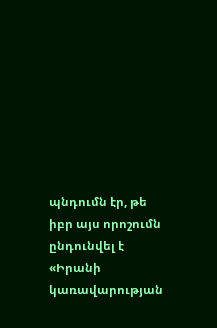պնդումն էր, թե իբր այս որոշումն ընդունվել է «Իրանի կառավարության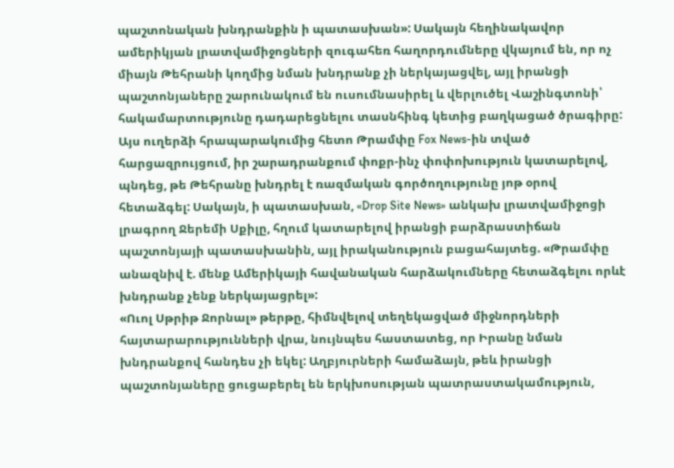պաշտոնական խնդրանքին ի պատասխան»: Սակայն հեղինակավոր ամերիկյան լրատվամիջոցների զուգահեռ հաղորդումները վկայում են, որ ոչ միայն Թեհրանի կողմից նման խնդրանք չի ներկայացվել, այլ իրանցի պաշտոնյաները շարունակում են ուսումնասիրել և վերլուծել Վաշինգտոնի՝ հակամարտությունը դադարեցնելու տասնհինգ կետից բաղկացած ծրագիրը:
Այս ուղերձի հրապարակումից հետո Թրամփը Fox News-ին տված հարցազրույցում, իր շարադրանքում փոքր-ինչ փոփոխություն կատարելով, պնդեց, թե Թեհրանը խնդրել է ռազմական գործողությունը յոթ օրով հետաձգել: Սակայն, ի պատասխան, «Drop Site News» անկախ լրատվամիջոցի լրագրող Ջերեմի Սքիլը, հղում կատարելով իրանցի բարձրաստիճան պաշտոնյայի պատասխանին, այլ իրականություն բացահայտեց. «Թրամփը անազնիվ է. մենք Ամերիկայի հավանական հարձակումները հետաձգելու որևէ խնդրանք չենք ներկայացրել»:
«Ուոլ Սթրիթ Ջորնալ» թերթը, հիմնվելով տեղեկացված միջնորդների հայտարարությունների վրա, նույնպես հաստատեց, որ Իրանը նման խնդրանքով հանդես չի եկել: Աղբյուրների համաձայն, թեև իրանցի պաշտոնյաները ցուցաբերել են երկխոսության պատրաստակամություն,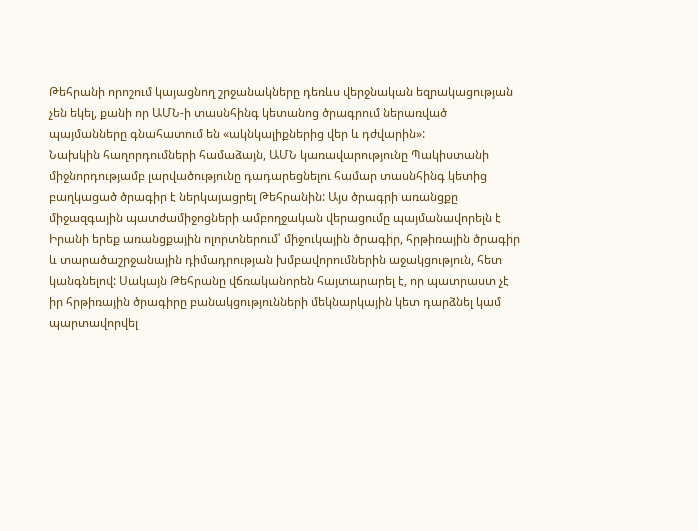Թեհրանի որոշում կայացնող շրջանակները դեռևս վերջնական եզրակացության չեն եկել, քանի որ ԱՄՆ-ի տասնհինգ կետանոց ծրագրում ներառված պայմանները գնահատում են «ակնկալիքներից վեր և դժվարին»:
Նախկին հաղորդումների համաձայն, ԱՄՆ կառավարությունը Պակիստանի միջնորդությամբ լարվածությունը դադարեցնելու համար տասնհինգ կետից բաղկացած ծրագիր է ներկայացրել Թեհրանին: Այս ծրագրի առանցքը միջազգային պատժամիջոցների ամբողջական վերացումը պայմանավորելն է Իրանի երեք առանցքային ոլորտներում՝ միջուկային ծրագիր, հրթիռային ծրագիր և տարածաշրջանային դիմադրության խմբավորումներին աջակցություն, հետ կանգնելով: Սակայն Թեհրանը վճռականորեն հայտարարել է, որ պատրաստ չէ իր հրթիռային ծրագիրը բանակցությունների մեկնարկային կետ դարձնել կամ պարտավորվել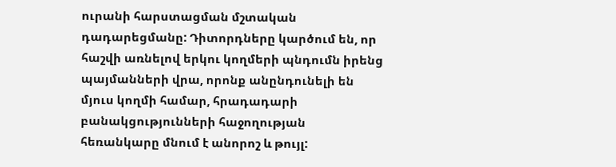ուրանի հարստացման մշտական դադարեցմանը: Դիտորդները կարծում են, որ հաշվի առնելով երկու կողմերի պնդումն իրենց պայմանների վրա, որոնք անընդունելի են մյուս կողմի համար, հրադադարի բանակցությունների հաջողության հեռանկարը մնում է անորոշ և թույլ: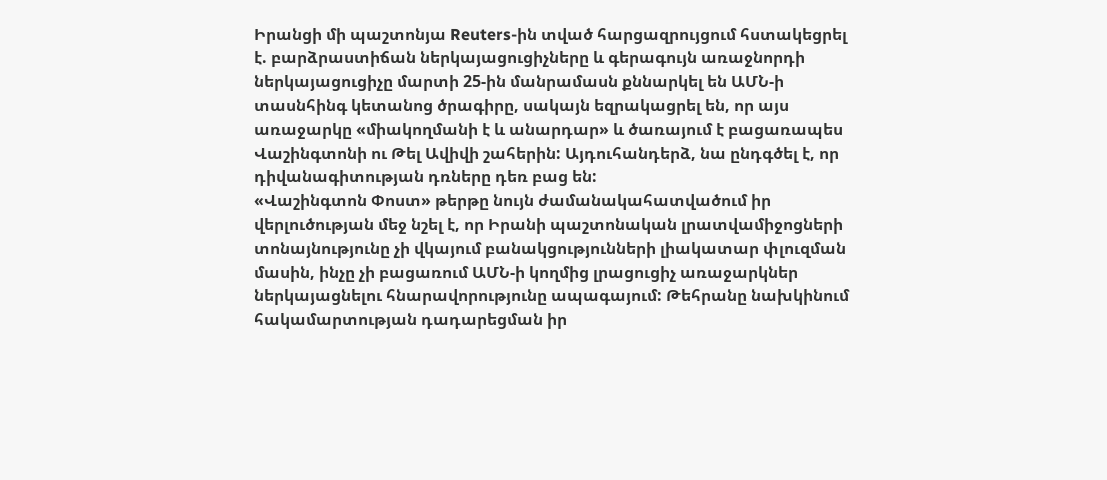Իրանցի մի պաշտոնյա Reuters-ին տված հարցազրույցում հստակեցրել է. բարձրաստիճան ներկայացուցիչները և գերագույն առաջնորդի ներկայացուցիչը մարտի 25-ին մանրամասն քննարկել են ԱՄՆ-ի տասնհինգ կետանոց ծրագիրը, սակայն եզրակացրել են, որ այս առաջարկը «միակողմանի է և անարդար» և ծառայում է բացառապես Վաշինգտոնի ու Թել Ավիվի շահերին: Այդուհանդերձ, նա ընդգծել է, որ դիվանագիտության դռները դեռ բաց են:
«Վաշինգտոն Փոստ» թերթը նույն ժամանակահատվածում իր վերլուծության մեջ նշել է, որ Իրանի պաշտոնական լրատվամիջոցների տոնայնությունը չի վկայում բանակցությունների լիակատար փլուզման մասին, ինչը չի բացառում ԱՄՆ-ի կողմից լրացուցիչ առաջարկներ ներկայացնելու հնարավորությունը ապագայում: Թեհրանը նախկինում հակամարտության դադարեցման իր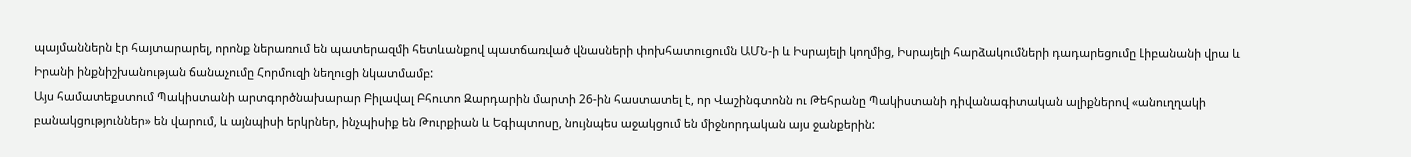պայմաններն էր հայտարարել, որոնք ներառում են պատերազմի հետևանքով պատճառված վնասների փոխհատուցումն ԱՄՆ-ի և Իսրայելի կողմից, Իսրայելի հարձակումների դադարեցումը Լիբանանի վրա և Իրանի ինքնիշխանության ճանաչումը Հորմուզի նեղուցի նկատմամբ:
Այս համատեքստում Պակիստանի արտգործնախարար Բիլավալ Բհուտո Զարդարին մարտի 26-ին հաստատել է, որ Վաշինգտոնն ու Թեհրանը Պակիստանի դիվանագիտական ալիքներով «անուղղակի բանակցություններ» են վարում, և այնպիսի երկրներ, ինչպիսիք են Թուրքիան և Եգիպտոսը, նույնպես աջակցում են միջնորդական այս ջանքերին: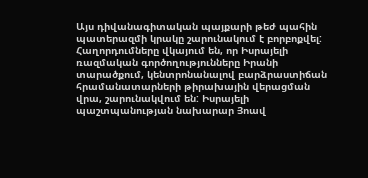Այս դիվանագիտական պայքարի թեժ պահին պատերազմի կրակը շարունակում է բորբոքվել:
Հաղորդումները վկայում են, որ Իսրայելի ռազմական գործողությունները Իրանի տարածքում, կենտրոնանալով բարձրաստիճան հրամանատարների թիրախային վերացման վրա, շարունակվում են: Իսրայելի պաշտպանության նախարար Յոավ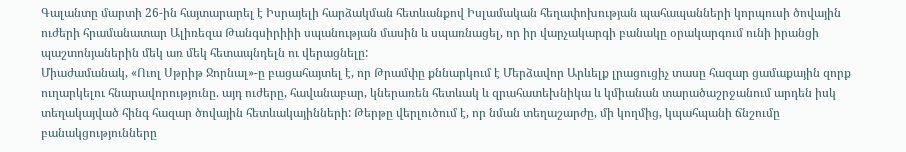Գալանտը մարտի 26-ին հայտարարել է Իսրայելի հարձակման հետևանքով Իսլամական հեղափոխության պահապանների կորպուսի ծովային ուժերի հրամանատար Ալիռեզա Թանգսիրիիի սպանության մասին և սպառնացել, որ իր վարչակարգի բանակը օրակարգում ունի իրանցի պաշտոնյաներին մեկ առ մեկ հետապնդելն ու վերացնելը:
Միաժամանակ, «Ուոլ Սթրիթ Ջորնալ»-ը բացահայտել է, որ Թրամփը քննարկում է Մերձավոր Արևելք լրացուցիչ տասը հազար ցամաքային զորք ուղարկելու հնարավորությունը. այդ ուժերը, հավանաբար, կներառեն հետևակ և զրահատեխնիկա և կմիանան տարածաշրջանում արդեն իսկ տեղակայված հինգ հազար ծովային հետևակայինների: Թերթը վերլուծում է, որ նման տեղաշարժը, մի կողմից, կպահպանի ճնշումը բանակցությունները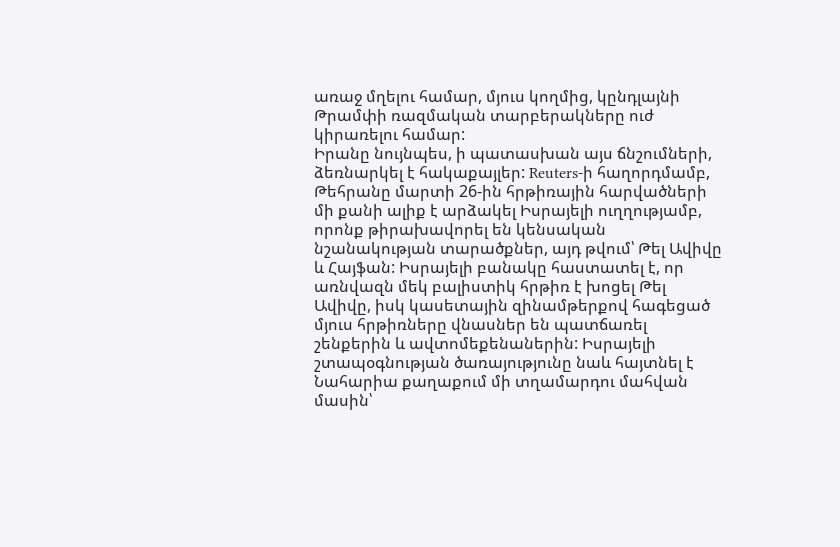առաջ մղելու համար, մյուս կողմից, կընդլայնի Թրամփի ռազմական տարբերակները ուժ կիրառելու համար:
Իրանը նույնպես, ի պատասխան այս ճնշումների, ձեռնարկել է հակաքայլեր: Reuters-ի հաղորդմամբ, Թեհրանը մարտի 26-ին հրթիռային հարվածների մի քանի ալիք է արձակել Իսրայելի ուղղությամբ, որոնք թիրախավորել են կենսական նշանակության տարածքներ, այդ թվում՝ Թել Ավիվը և Հայֆան: Իսրայելի բանակը հաստատել է, որ առնվազն մեկ բալիստիկ հրթիռ է խոցել Թել Ավիվը, իսկ կասետային զինամթերքով հագեցած մյուս հրթիռները վնասներ են պատճառել շենքերին և ավտոմեքենաներին: Իսրայելի շտապօգնության ծառայությունը նաև հայտնել է Նահարիա քաղաքում մի տղամարդու մահվան մասին՝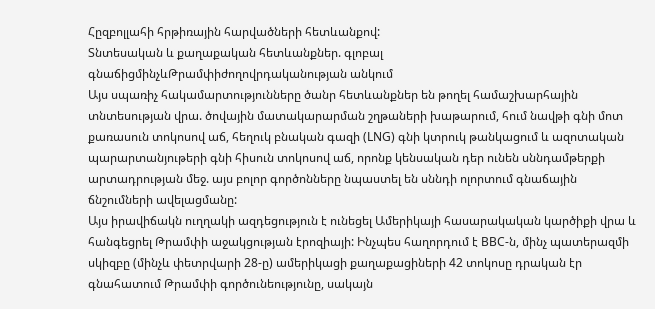Հըզբոլլահի հրթիռային հարվածների հետևանքով:
Տնտեսական և քաղաքական հետևանքներ. գլոբալ գնաճիցմինչևԹրամփիժողովրդականության անկում
Այս սպառիչ հակամարտությունները ծանր հետևանքներ են թողել համաշխարհային տնտեսության վրա. ծովային մատակարարման շղթաների խաթարում, հում նավթի գնի մոտ քառասուն տոկոսով աճ, հեղուկ բնական գազի (LNG) գնի կտրուկ թանկացում և ազոտական պարարտանյութերի գնի հիսուն տոկոսով աճ, որոնք կենսական դեր ունեն սննդամթերքի արտադրության մեջ. այս բոլոր գործոնները նպաստել են սննդի ոլորտում գնաճային ճնշումների ավելացմանը:
Այս իրավիճակն ուղղակի ազդեցություն է ունեցել Ամերիկայի հասարակական կարծիքի վրա և հանգեցրել Թրամփի աջակցության էրոզիայի: Ինչպես հաղորդում է BBC-ն, մինչ պատերազմի սկիզբը (մինչև փետրվարի 28-ը) ամերիկացի քաղաքացիների 42 տոկոսը դրական էր գնահատում Թրամփի գործունեությունը, սակայն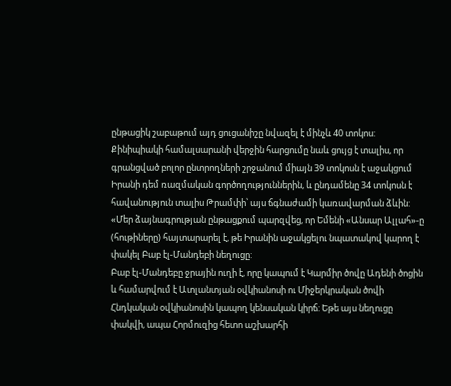ընթացիկ շաբաթում այդ ցուցանիշը նվազել է մինչև 40 տոկոս:
Քինիպիակի համալսարանի վերջին հարցումը նաև ցույց է տալիս, որ գրանցված բոլոր ընտրողների շրջանում միայն 39 տոկոսն է աջակցում Իրանի դեմ ռազմական գործողություններին, և ընդամենը 34 տոկոսն է հավանություն տալիս Թրամփի՝ այս ճգնաժամի կառավարման ձևին:
«Մեր ձայնագրության ընթացքում պարզվեց, որ Եմենի «Անսար Ալլահ»-ը (հութիները) հայտարարել է, թե Իրանին աջակցելու նպատակով կարող է փակել Բաբ էլ-Մանդեբի նեղուցը:
Բաբ էլ-Մանդեբը ջրային ուղի է, որը կապում է Կարմիր ծովը Ադենի ծոցին և համարվում է Ատլանտյան օվկիանոսի ու Միջերկրական ծովի Հնդկական օվկիանոսին կապող կենսական կիրճ: Եթե այս նեղուցը փակվի, ապա Հորմուզից հետո աշխարհի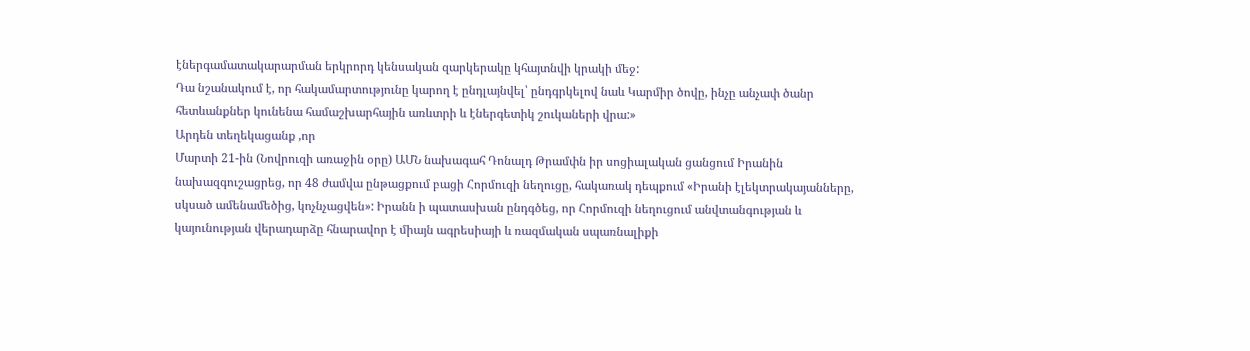էներգամատակարարման երկրորդ կենսական զարկերակը կհայտնվի կրակի մեջ:
Դա նշանակում է, որ հակամարտությունը կարող է ընդլայնվել՝ ընդգրկելով նաև Կարմիր ծովը, ինչը անչափ ծանր հետևանքներ կունենա համաշխարհային առևտրի և էներգետիկ շուկաների վրա:»
Արդեն տեղեկացանք ,որ
Մարտի 21-ին (Նովրուզի առաջին օրը) ԱՄՆ նախագահ Դոնալդ Թրամփն իր սոցիալական ցանցում Իրանին նախազգուշացրեց, որ 48 ժամվա ընթացքում բացի Հորմուզի նեղուցը, հակառակ դեպքում «Իրանի էլեկտրակայանները, սկսած ամենամեծից, կոչնչացվեն»: Իրանն ի պատասխան ընդգծեց, որ Հորմուզի նեղուցում անվտանգության և կայունության վերադարձը հնարավոր է միայն ագրեսիայի և ռազմական սպառնալիքի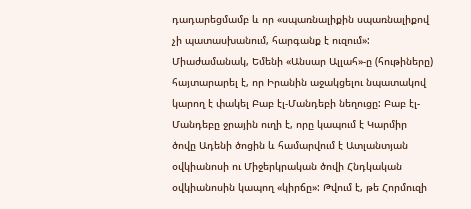դադարեցմամբ և որ «սպառնալիքին սպառնալիքով չի պատասխանում, հարգանք է ուզում»:
Միաժամանակ, Եմենի «Անսար Ալլահ»-ը (հութիները) հայտարարել է, որ Իրանին աջակցելու նպատակով կարող է փակել Բաբ էլ-Մանդեբի նեղուցը: Բաբ էլ-Մանդեբը ջրային ուղի է, որը կապում է Կարմիր ծովը Ադենի ծոցին և համարվում է Ատլանտյան օվկիանոսի ու Միջերկրական ծովի Հնդկական օվկիանոսին կապող «կիրճը»: Թվում է, թե Հորմուզի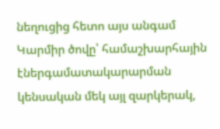նեղուցից հետո այս անգամ Կարմիր ծովը՝ համաշխարհային էներգամատակարարման կենսական մեկ այլ զարկերակ,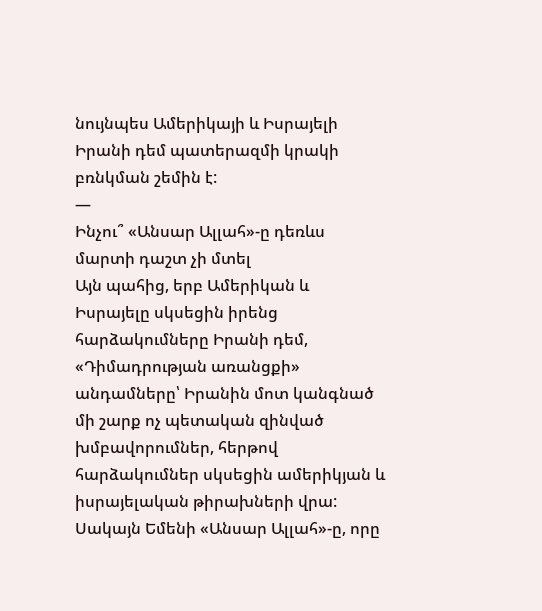նույնպես Ամերիկայի և Իսրայելի Իրանի դեմ պատերազմի կրակի բռնկման շեմին է:
—
Ինչու՞ «Անսար Ալլահ»-ը դեռևս մարտի դաշտ չի մտել
Այն պահից, երբ Ամերիկան և Իսրայելը սկսեցին իրենց հարձակումները Իրանի դեմ, «Դիմադրության առանցքի» անդամները՝ Իրանին մոտ կանգնած մի շարք ոչ պետական զինված խմբավորումներ, հերթով հարձակումներ սկսեցին ամերիկյան և իսրայելական թիրախների վրա: Սակայն Եմենի «Անսար Ալլահ»-ը, որը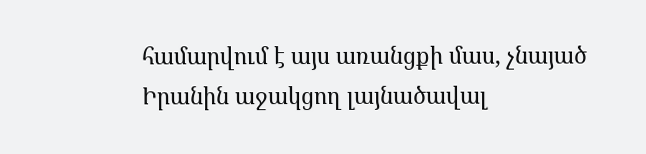համարվում է այս առանցքի մաս, չնայած Իրանին աջակցող լայնածավալ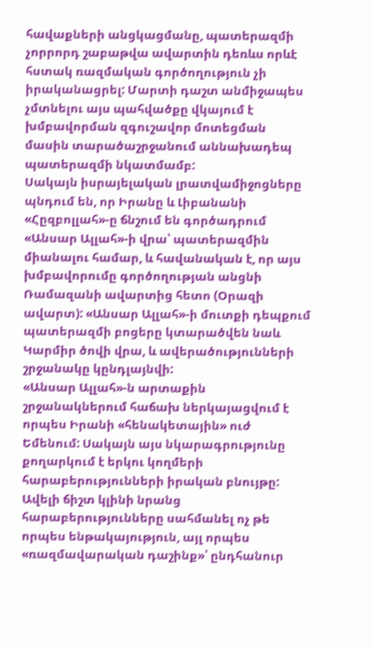հավաքների անցկացմանը, պատերազմի չորրորդ շաբաթվա ավարտին դեռևս որևէ հստակ ռազմական գործողություն չի իրականացրել: Մարտի դաշտ անմիջապես չմտնելու այս պահվածքը վկայում է խմբավորման զգուշավոր մոտեցման մասին տարածաշրջանում աննախադեպ պատերազմի նկատմամբ:
Սակայն իսրայելական լրատվամիջոցները պնդում են, որ Իրանը և Լիբանանի «Հըզբոլլահ»-ը ճնշում են գործադրում «Անսար Ալլահ»-ի վրա՝ պատերազմին միանալու համար, և հավանական է, որ այս խմբավորումը գործողության անցնի Ռամազանի ավարտից հետո (Օրազի ավարտ): «Անսար Ալլահ»-ի մուտքի դեպքում պատերազմի բոցերը կտարածվեն նաև Կարմիր ծովի վրա, և ավերածությունների շրջանակը կընդլայնվի:
«Անսար Ալլահ»-ն արտաքին շրջանակներում հաճախ ներկայացվում է որպես Իրանի «հենակետային» ուժ Եմենում: Սակայն այս նկարագրությունը քողարկում է երկու կողմերի հարաբերությունների իրական բնույթը: Ավելի ճիշտ կլինի նրանց հարաբերությունները սահմանել ոչ թե որպես ենթակայություն, այլ որպես «ռազմավարական դաշինք»՝ ընդհանուր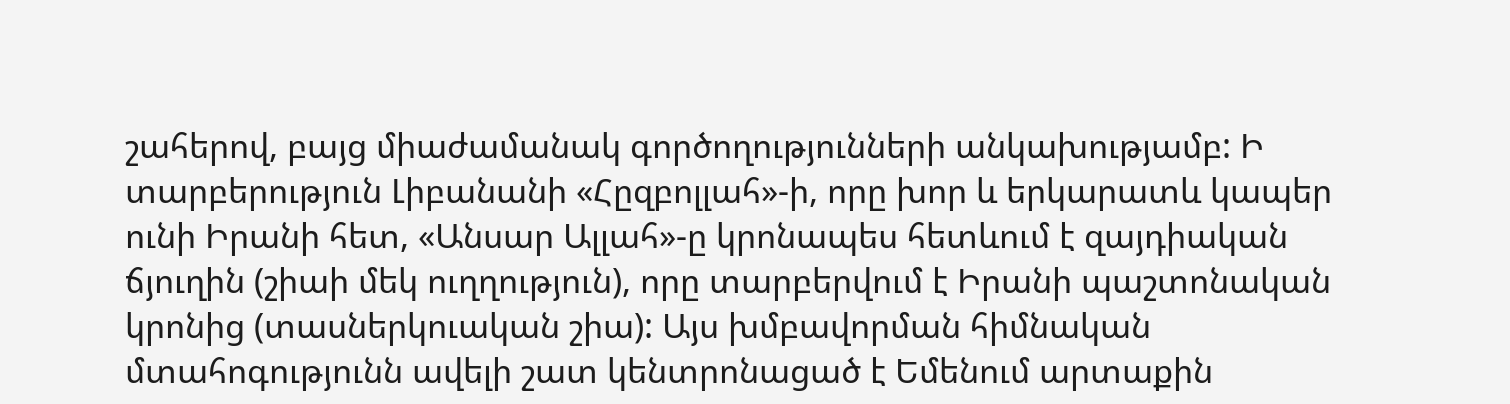շահերով, բայց միաժամանակ գործողությունների անկախությամբ: Ի տարբերություն Լիբանանի «Հըզբոլլահ»-ի, որը խոր և երկարատև կապեր ունի Իրանի հետ, «Անսար Ալլահ»-ը կրոնապես հետևում է զայդիական ճյուղին (շիաի մեկ ուղղություն), որը տարբերվում է Իրանի պաշտոնական կրոնից (տասներկուական շիա): Այս խմբավորման հիմնական մտահոգությունն ավելի շատ կենտրոնացած է Եմենում արտաքին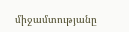միջամտությանը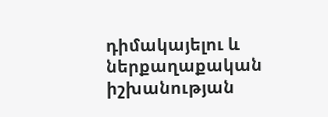դիմակայելու և ներքաղաքական իշխանության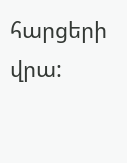հարցերի վրա: